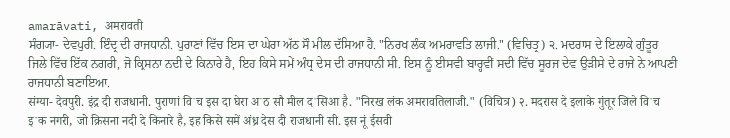amarāvati, अमरावती
ਸੰਗ੍ਯਾ- ਦੇਵਪੁਰੀ. ਇੰਦ੍ਰ ਦੀ ਰਾਜਧਾਨੀ. ਪੁਰਾਣਾਂ ਵਿੱਚ ਇਸ ਦਾ ਘੇਰਾ ਅੱਠ ਸੌ ਮੀਲ ਦੱਸਿਆ ਹੈ. "ਨਿਰਖ ਲੰਕ ਅਮਰਾਵਤਿ ਲਾਜੀ." (ਵਿਚਿਤ੍ਰ) ੨. ਮਦਰਾਸ ਦੇ ਇਲਾਕੇ ਗੁੰਤੂਰ ਜਿਲੇ ਵਿੱਚ ਇੱਕ ਨਗਰੀ, ਜੋ ਕ੍ਰਿਸਨਾ ਨਦੀ ਦੇ ਕਿਨਾਰੇ ਹੈ, ਇਹ ਕਿਸੇ ਸਮੇਂ ਅੰਧ੍ਰ ਦੇਸ ਦੀ ਰਾਜਧਾਨੀ ਸੀ. ਇਸ ਨੂੰ ਈਸਵੀ ਬਾਰ੍ਹਵੀਂ ਸਦੀ ਵਿੱਚ ਸੂਰਜ ਦੇਵ ਉੜੀਸੇ ਦੇ ਰਾਜੇ ਨੇ ਆਪਣੀ ਰਾਜਧਾਨੀ ਬਣਾਇਆ.
संग्या- देवपुरी. इंद्र दी राजधानी. पुराणां विॱच इस दा घेरा अॱठ सौ मील दॱसिआ है. "निरख लंक अमरावतिलाजी." (विचित्र) २. मदरास दे इलाके गुंतूर जिले विॱच इॱक नगरी, जो क्रिसना नदी दे किनारे है, इह किसे समें अंध्र देस दी राजधानी सी. इस नूं ईसवी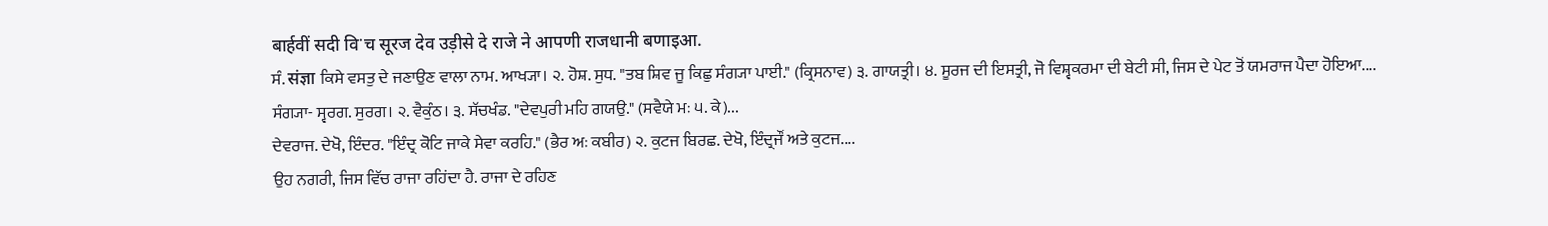बार्हवीं सदी विॱच सूरज देव उड़ीसे दे राजे ने आपणी राजधानी बणाइआ.
ਸੰ. संज्ञा ਕਿਸੇ ਵਸਤੁ ਦੇ ਜਣਾਉਣ ਵਾਲਾ ਨਾਮ. ਆਖ੍ਯਾ। ੨. ਹੋਸ਼. ਸੁਧ. "ਤਬ ਸ਼ਿਵ ਜੂ ਕਿਛੁ ਸੰਗ੍ਯਾ ਪਾਈ." (ਕ੍ਰਿਸਨਾਵ) ੩. ਗਾਯਤ੍ਰੀ। ੪. ਸੂਰਜ ਦੀ ਇਸਤ੍ਰੀ, ਜੋ ਵਿਸ਼੍ਵਕਰਮਾ ਦੀ ਬੇਟੀ ਸੀ, ਜਿਸ ਦੇ ਪੇਟ ਤੋਂ ਯਮਰਾਜ ਪੈਦਾ ਹੋਇਆ....
ਸੰਗ੍ਯਾ- ਸ੍ਵਰਗ. ਸੁਰਗ। ੨. ਵੈਕੁੰਠ। ੩. ਸੱਚਖੰਡ. "ਦੇਵਪੁਰੀ ਮਹਿ ਗਯਉ." (ਸਵੈਯੇ ਮਃ ੫. ਕੇ)...
ਦੇਵਰਾਜ. ਦੇਖੋ, ਇੰਦਰ. "ਇੰਦ੍ਰ ਕੋਟਿ ਜਾਕੇ ਸੇਵਾ ਕਰਹਿ." (ਭੈਰ ਅਃ ਕਬੀਰ) ੨. ਕੁਟਜ ਬਿਰਛ. ਦੇਖੋ, ਇੰਦ੍ਰਜੌਂ ਅਤੇ ਕੁਟਜ....
ਉਹ ਨਗਰੀ, ਜਿਸ ਵਿੱਚ ਰਾਜਾ ਰਹਿਂਦਾ ਹੈ. ਰਾਜਾ ਦੇ ਰਹਿਣ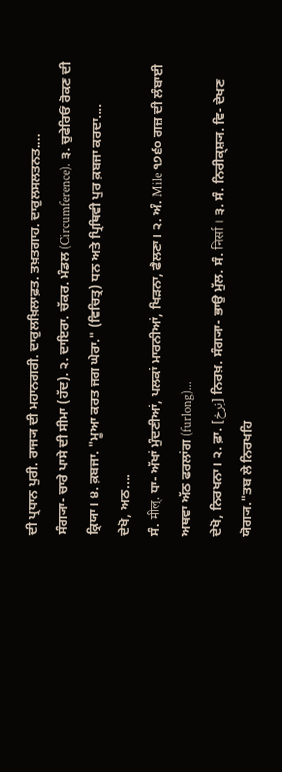ਦੀ ਪ੍ਰਧਾਨ ਪੁਰੀ. ਰਾਜ੍ਯ ਦੀ ਮਹਾਨਗਰੀ. ਦਾਰੁਲਖ਼ਿਲਾਫ਼ਤ. ਤਖ਼ਤਗਾਹ. ਦਾਰੁਲਸਲਤਨਤ....
ਸੰਗ੍ਯਾ- ਚਾਰੇ ਪਾਸੇ ਦੀ ਸੀਮਾ (ਹੱਦ). ੨. ਦਾਇਰਾ. ਚੱਕਰ. ਮੰਡਲ (Circumference). ੩. ਚੁਫੇਰਿਓਂ ਰੋਕਣ ਦੀ ਕ੍ਰਿਯਾ। ੪. ਕ਼ਬਜਾ. "ਮੂਆ ਕਰਤ ਜਗ ਘੇਰਾ." (ਵਿਚਿਤ੍ਰ) ਧਨ ਅਤੇ ਪ੍ਰਿਥਿਵੀ ਪੁਰ ਕ਼ਬਜਾ ਕਰਦਾ....
ਦੇਖੋ, ਅਠ....
ਸੰ. मील्. ਧਾ- ਅੱਖਾਂ ਮੁੰਦਣੀਆਂ, ਪਲਕਾਂ ਮਾਰਨੀਆਂ, ਖਿੜਨਾ, ਫੈਲਣਾ। ੨. ਅੰ. Mile ੧੭੬੦ ਗਜ਼ ਦੀ ਲੰਬਾਈ ਅਥਵਾ ਅੱਠ ਫਰਲਾਂਗ (furlong)...
ਦੇਖੋ, ਨਿਰਖਨਾ। ੨. ਫ਼ਾ. [نِرخ] ਨਿਰਖ਼. ਸੰਗ੍ਯਾ- ਭਾਉ ਮੁੱਲ. ਸੰ. निर्सा । ੩. ਸੰ. ਨਿਰੀਕ੍ਸ਼੍ਯ. ਵਿ- ਦੇਖਣ ਯੋਗ੍ਯ."ਤਬ ਲੇ ਨਿਰਖਹਿ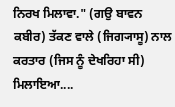ਨਿਰਖ ਮਿਲਾਵਾ." (ਗਉ ਬਾਵਨ ਕਬੀਰ) ਤੱਕਣ ਵਾਲੇ (ਜਿਗ੍ਯਾਸੂ) ਨਾਲ ਕਰਤਾਰ (ਜਿਸ ਨੂੰ ਦੇਖਰਿਹਾ ਸੀ) ਮਿਲਾਇਆ....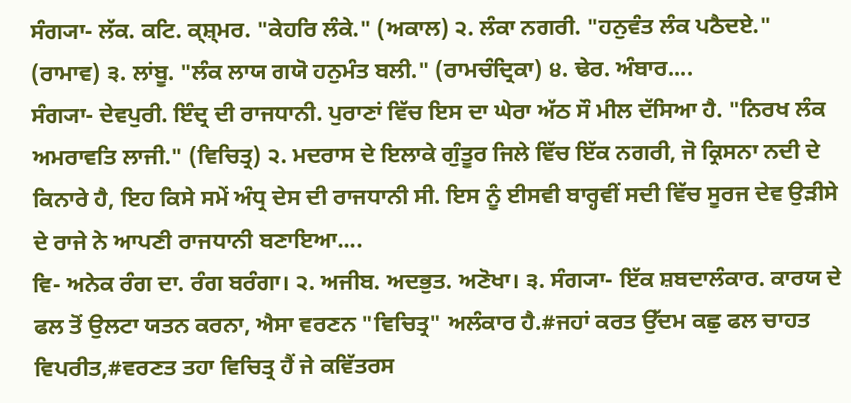ਸੰਗ੍ਯਾ- ਲੱਕ. ਕਟਿ. ਕ੍ਸ਼੍ਮਰ. "ਕੇਹਰਿ ਲੰਕੇ." (ਅਕਾਲ) ੨. ਲੰਕਾ ਨਗਰੀ. "ਹਨੁਵੰਤ ਲੰਕ ਪਠੈਦਏ." (ਰਾਮਾਵ) ੩. ਲਾਂਬੂ. "ਲੰਕ ਲਾਯ ਗਯੋ ਹਨੁਮੰਤ ਬਲੀ." (ਰਾਮਚੰਦ੍ਰਿਕਾ) ੪. ਢੇਰ. ਅੰਬਾਰ....
ਸੰਗ੍ਯਾ- ਦੇਵਪੁਰੀ. ਇੰਦ੍ਰ ਦੀ ਰਾਜਧਾਨੀ. ਪੁਰਾਣਾਂ ਵਿੱਚ ਇਸ ਦਾ ਘੇਰਾ ਅੱਠ ਸੌ ਮੀਲ ਦੱਸਿਆ ਹੈ. "ਨਿਰਖ ਲੰਕ ਅਮਰਾਵਤਿ ਲਾਜੀ." (ਵਿਚਿਤ੍ਰ) ੨. ਮਦਰਾਸ ਦੇ ਇਲਾਕੇ ਗੁੰਤੂਰ ਜਿਲੇ ਵਿੱਚ ਇੱਕ ਨਗਰੀ, ਜੋ ਕ੍ਰਿਸਨਾ ਨਦੀ ਦੇ ਕਿਨਾਰੇ ਹੈ, ਇਹ ਕਿਸੇ ਸਮੇਂ ਅੰਧ੍ਰ ਦੇਸ ਦੀ ਰਾਜਧਾਨੀ ਸੀ. ਇਸ ਨੂੰ ਈਸਵੀ ਬਾਰ੍ਹਵੀਂ ਸਦੀ ਵਿੱਚ ਸੂਰਜ ਦੇਵ ਉੜੀਸੇ ਦੇ ਰਾਜੇ ਨੇ ਆਪਣੀ ਰਾਜਧਾਨੀ ਬਣਾਇਆ....
ਵਿ- ਅਨੇਕ ਰੰਗ ਦਾ. ਰੰਗ ਬਰੰਗਾ। ੨. ਅਜੀਬ. ਅਦਭੁਤ. ਅਣੋਖਾ। ੩. ਸੰਗ੍ਯਾ- ਇੱਕ ਸ਼ਬਦਾਲੰਕਾਰ. ਕਾਰਯ ਦੇ ਫਲ ਤੋਂ ਉਲਟਾ ਯਤਨ ਕਰਨਾ, ਐਸਾ ਵਰਣਨ "ਵਿਚਿਤ੍ਰ" ਅਲੰਕਾਰ ਹੈ.#ਜਹਾਂ ਕਰਤ ਉੱਦਮ ਕਛੁ ਫਲ ਚਾਹਤ ਵਿਪਰੀਤ,#ਵਰਣਤ ਤਹਾ ਵਿਚਿਤ੍ਰ ਹੈਂ ਜੇ ਕਵਿੱਤਰਸ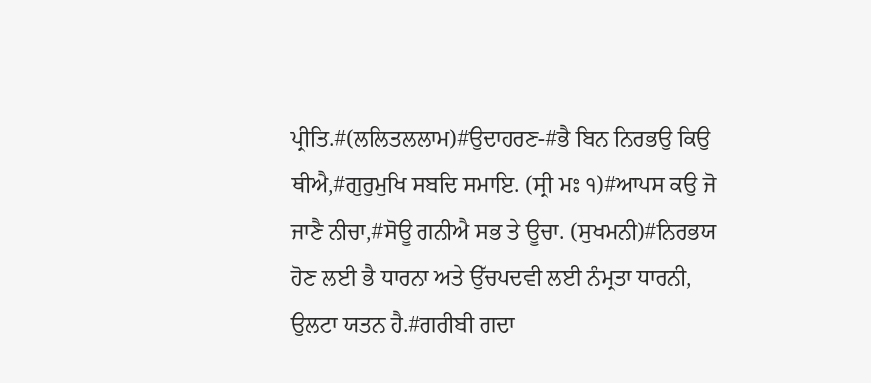ਪ੍ਰੀਤਿ.#(ਲਲਿਤਲਲਾਮ)#ਉਦਾਹਰਣ-#ਭੈ ਬਿਨ ਨਿਰਭਉ ਕਿਉ ਥੀਐ,#ਗੁਰੁਮੁਖਿ ਸਬਦਿ ਸਮਾਇ. (ਸ੍ਰੀ ਮਃ ੧)#ਆਪਸ ਕਉ ਜੋ ਜਾਣੈ ਨੀਚਾ,#ਸੋਊ ਗਨੀਐ ਸਭ ਤੇ ਊਚਾ. (ਸੁਖਮਨੀ)#ਨਿਰਭਯ ਹੋਣ ਲਈ ਭੈ ਧਾਰਨਾ ਅਤੇ ਉੱਚਪਦਵੀ ਲਈ ਨੰਮ੍ਰਤਾ ਧਾਰਨੀ, ਉਲਟਾ ਯਤਨ ਹੈ.#ਗਰੀਬੀ ਗਦਾ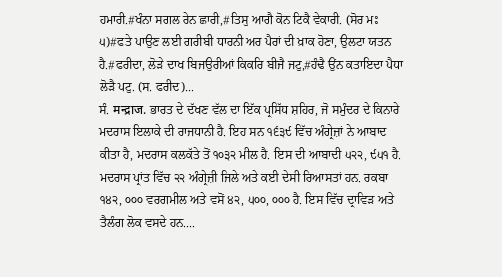ਹਮਾਰੀ.#ਖੰਨਾ ਸਗਲ ਰੇਨ ਛਾਰੀ,#ਤਿਸੁ ਆਗੈ ਕੋਨ ਟਿਕੈ ਵੇਕਾਰੀ. (ਸੋਰ ਮਃ ੫)#ਫਤੇ ਪਾਉਣ ਲਈ ਗਰੀਬੀ ਧਾਰਨੀ ਅਰ ਪੈਰਾਂ ਦੀ ਖ਼ਾਕ ਹੋਣਾ, ਉਲਟਾ ਯਤਨ ਹੈ.#ਫਰੀਦਾ, ਲੋੜੇ ਦਾਖ ਬਿਜਉਰੀਆਂ ਕਿਕਰਿ ਬੀਜੈ ਜਟੁ,#ਹੰਢੈ ਉਂਨ ਕਤਾਇਦਾ ਪੈਧਾ ਲੋੜੈ ਪਟੁ. (ਸ. ਫਰੀਦ)...
ਸੰ. मन्द्राज. ਭਾਰਤ ਦੇ ਦੱਖਣ ਵੱਲ ਦਾ ਇੱਕ ਪ੍ਰਸਿੱਧ ਸ਼ਹਿਰ, ਜੋ ਸਮੁੰਦਰ ਦੇ ਕਿਨਾਰੇ ਮਦਰਾਸ ਇਲਾਕੇ ਦੀ ਰਾਜਧਾਨੀ ਹੈ. ਇਹ ਸਨ ੧੬੩੯ ਵਿੱਚ ਅੰਗ੍ਰੇਜ਼ਾਂ ਨੇ ਆਬਾਦ ਕੀਤਾ ਹੈ, ਮਦਰਾਸ ਕਲਕੱਤੇ ਤੋਂ ੧੦੩੨ ਮੀਲ ਹੈ. ਇਸ ਦੀ ਆਬਾਦੀ ੫੨੨, ੯੫੧ ਹੈ. ਮਦਰਾਸ ਪ੍ਰਾਂਤ ਵਿੱਚ ੨੨ ਅੰਗ੍ਰੇਜ਼ੀ ਜਿਲੇ ਅਤੇ ਕਈ ਦੇਸੀ ਰਿਆਸਤਾਂ ਹਨ. ਰਕਬਾ ੧੪੨, ੦੦੦ ਵਰਗਮੀਲ ਅਤੇ ਵਸੋਂ ੪੨, ੫੦੦, ੦੦੦ ਹੈ. ਇਸ ਵਿੱਚ ਦ੍ਰਾਵਿੜ ਅਤੇ ਤੈਲੰਗ ਲੋਕ ਵਸਦੇ ਹਨ....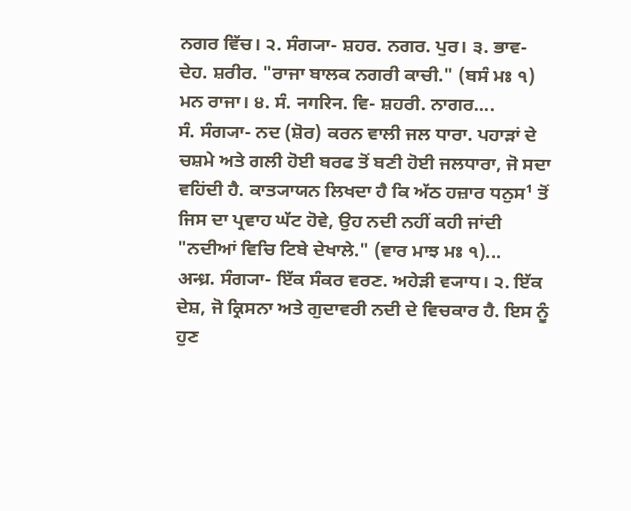ਨਗਰ ਵਿੱਚ। ੨. ਸੰਗ੍ਯਾ- ਸ਼ਹਰ. ਨਗਰ. ਪੁਰ। ੩. ਭਾਵ- ਦੇਹ. ਸ਼ਰੀਰ. "ਰਾਜਾ ਬਾਲਕ ਨਗਰੀ ਕਾਚੀ." (ਬਸੰ ਮਃ ੧) ਮਨ ਰਾਜਾ। ੪. ਸੰ. नगरिन. ਵਿ- ਸ਼ਹਰੀ. ਨਾਗਰ....
ਸੰ. ਸੰਗ੍ਯਾ- ਨਦ (ਸ਼ੋਰ) ਕਰਨ ਵਾਲੀ ਜਲ ਧਾਰਾ. ਪਹਾੜਾਂ ਦੇ ਚਸ਼ਮੇ ਅਤੇ ਗਲੀ ਹੋਈ ਬਰਫ ਤੋਂ ਬਣੀ ਹੋਈ ਜਲਧਾਰਾ, ਜੋ ਸਦਾ ਵਹਿਂਦੀ ਹੈ. ਕਾਤ੍ਯਾਯਨ ਲਿਖਦਾ ਹੈ ਕਿ ਅੱਠ ਹਜ਼ਾਰ ਧਨੁਸ¹ ਤੋਂ ਜਿਸ ਦਾ ਪ੍ਰਵਾਹ ਘੱਟ ਹੋਵੇ, ਉਹ ਨਦੀ ਨਹੀਂ ਕਹੀ ਜਾਂਦੀ "ਨਦੀਆਂ ਵਿਚਿ ਟਿਬੇ ਦੇਖਾਲੇ." (ਵਾਰ ਮਾਝ ਮਃ ੧)...
अन्ध्र. ਸੰਗ੍ਯਾ- ਇੱਕ ਸੰਕਰ ਵਰਣ. ਅਹੇੜੀ ਵ੍ਯਾਧ। ੨. ਇੱਕ ਦੇਸ਼, ਜੋ ਕ੍ਰਿਸਨਾ ਅਤੇ ਗੁਦਾਵਰੀ ਨਦੀ ਦੇ ਵਿਚਕਾਰ ਹੈ. ਇਸ ਨੂੰ ਹੁਣ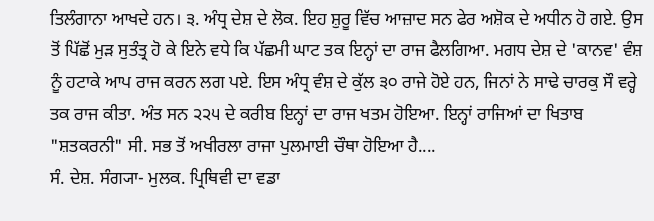ਤਿਲੰਗਾਨਾ ਆਖਦੇ ਹਨ। ੩. ਅੰਧ੍ਰ ਦੇਸ਼ ਦੇ ਲੋਕ. ਇਹ ਸ਼ੁਰੂ ਵਿੱਚ ਆਜ਼ਾਦ ਸਨ ਫੇਰ ਅਸ਼ੋਕ ਦੇ ਅਧੀਨ ਹੋ ਗਏ. ਉਸ ਤੋਂ ਪਿੱਛੋਂ ਮੁੜ ਸੁਤੰਤ੍ਰ ਹੋ ਕੇ ਇਨੇ ਵਧੇ ਕਿ ਪੱਛਮੀ ਘਾਟ ਤਕ ਇਨ੍ਹਾਂ ਦਾ ਰਾਜ ਫੈਲਗਿਆ. ਮਗਧ ਦੇਸ਼ ਦੇ 'ਕਾਨਵ' ਵੰਸ਼ ਨੂੰ ਹਟਾਕੇ ਆਪ ਰਾਜ ਕਰਨ ਲਗ ਪਏ. ਇਸ ਅੰਧ੍ਰ ਵੰਸ਼ ਦੇ ਕੁੱਲ ੩੦ ਰਾਜੇ ਹੋਏ ਹਨ, ਜਿਨਾਂ ਨੇ ਸਾਢੇ ਚਾਰਕੁ ਸੌ ਵਰ੍ਹੇ ਤਕ ਰਾਜ ਕੀਤਾ. ਅੰਤ ਸਨ ੨੨੫ ਦੇ ਕਰੀਬ ਇਨ੍ਹਾਂ ਦਾ ਰਾਜ ਖਤਮ ਹੋਇਆ. ਇਨ੍ਹਾਂ ਰਾਜਿਆਂ ਦਾ ਖਿਤਾਬ "ਸ਼ਤਕਰਨੀ" ਸੀ. ਸਭ ਤੋਂ ਅਖੀਰਲਾ ਰਾਜਾ ਪੁਲਮਾਈ ਚੌਥਾ ਹੋਇਆ ਹੈ....
ਸੰ. ਦੇਸ਼. ਸੰਗ੍ਯਾ- ਮੁਲਕ. ਪ੍ਰਿਥਿਵੀ ਦਾ ਵਡਾ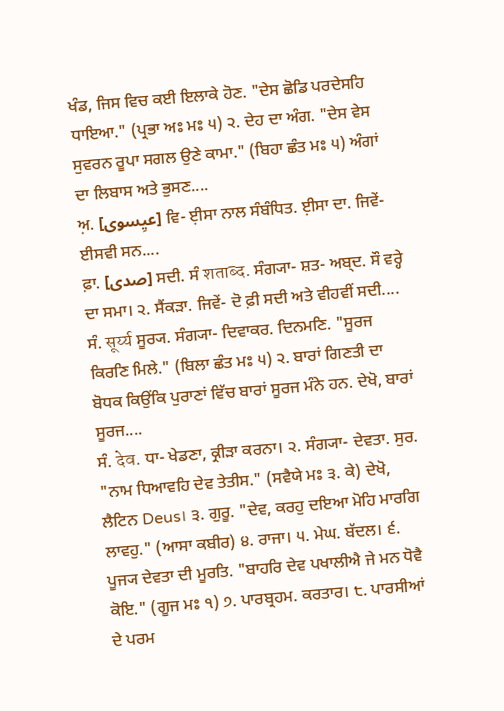ਖੰਡ, ਜਿਸ ਵਿਚ ਕਈ ਇਲਾਕੇ ਹੋਣ. "ਦੇਸ ਛੋਡਿ ਪਰਦੇਸਹਿ ਧਾਇਆ." (ਪ੍ਰਭਾ ਅਃ ਮਃ ੫) ੨. ਦੇਹ ਦਾ ਅੰਗ. "ਦੇਸ ਵੇਸ ਸੁਵਰਨ ਰੂਪਾ ਸਗਲ ਉਣੇ ਕਾਮਾ." (ਬਿਹਾ ਛੰਤ ਮਃ ੫) ਅੰਗਾਂ ਦਾ ਲਿਬਾਸ ਅਤੇ ਭੁਸਣ....
ਅ਼. [عیِسوی] ਵਿ- ਈ਼ਸਾ ਨਾਲ ਸੰਬੰਧਿਤ. ਈ਼ਸਾ ਦਾ. ਜਿਵੇਂ- ਈਸਵੀ ਸਨ....
ਫ਼ਾ. [صدی] ਸਦੀ. ਸੰ शताब्द. ਸੰਗ੍ਯਾ- ਸ਼ਤ- ਅਬ੍ਦ. ਸੌ ਵਰ੍ਹੇ ਦਾ ਸਮਾ। ੨. ਸੈਂਕੜਾ. ਜਿਵੇਂ- ਦੋ ਫ਼ੀ ਸਦੀ ਅਤੇ ਵੀਹਵੀਂ ਸਦੀ....
ਸੰ. सूर्य्य ਸੂਰ੍ਯ. ਸੰਗ੍ਯਾ- ਦਿਵਾਕਰ. ਦਿਨਮਣਿ. "ਸੂਰਜ ਕਿਰਣਿ ਮਿਲੇ." (ਬਿਲਾ ਛੰਤ ਮਃ ੫) ੨. ਬਾਰਾਂ ਗਿਣਤੀ ਦਾ ਬੋਧਕ ਕਿਉਂਕਿ ਪੁਰਾਣਾਂ ਵਿੱਚ ਬਾਰਾਂ ਸੂਰਜ ਮੰਨੇ ਹਨ. ਦੇਖੋ, ਬਾਰਾਂ ਸੂਰਜ....
ਸੰ. देव. ਧਾ- ਖੇਡਣਾ, ਕ੍ਰੀੜਾ ਕਰਨਾ। ੨. ਸੰਗ੍ਯਾ- ਦੇਵਤਾ. ਸੁਰ. "ਨਾਮ ਧਿਆਵਹਿ ਦੇਵ ਤੇਤੀਸ." (ਸਵੈਯੇ ਮਃ ੩. ਕੇ) ਦੇਖੋ, ਲੈਟਿਨ Deus। ੩. ਗੁਰੂ. "ਦੇਵ, ਕਰਹੁ ਦਇਆ ਮੋਹਿ ਮਾਰਗਿ ਲਾਵਹੁ." (ਆਸਾ ਕਬੀਰ) ੪. ਰਾਜਾ। ੫. ਮੇਘ. ਬੱਦਲ। ੬. ਪੂਜ੍ਯ ਦੇਵਤਾ ਦੀ ਮੂਰਤਿ. "ਬਾਹਰਿ ਦੇਵ ਪਖਾਲੀਐ ਜੇ ਮਨ ਧੋਵੈ ਕੋਇ." (ਗੂਜ ਮਃ ੧) ੭. ਪਾਰਬ੍ਰਹਮ. ਕਰਤਾਰ। ੮. ਪਾਰਸੀਆਂ ਦੇ ਪਰਮ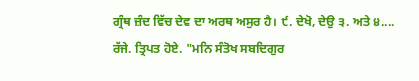ਗ੍ਰੰਥ ਜ਼ੰਦ ਵਿੱਚ ਦੇਵ ਦਾ ਅਰਥ ਅਸੁਰ ਹੈ। ੯. ਦੇਖੋ, ਦੇਉ ੩. ਅਤੇ ੪....
ਰੱਜੇ. ਤ੍ਰਿਪਤ ਹੋਏ. "ਮਨਿ ਸੰਤੋਖ ਸਬਦਿਗੁਰ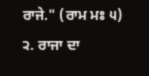ਰਾਜੇ." (ਰਾਮ ਮਃ ੫) ੨. ਰਾਜਾ ਦਾ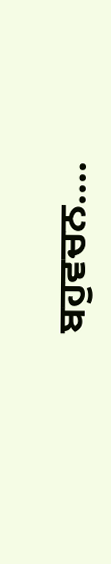ਬਹੁਵਚਨ....